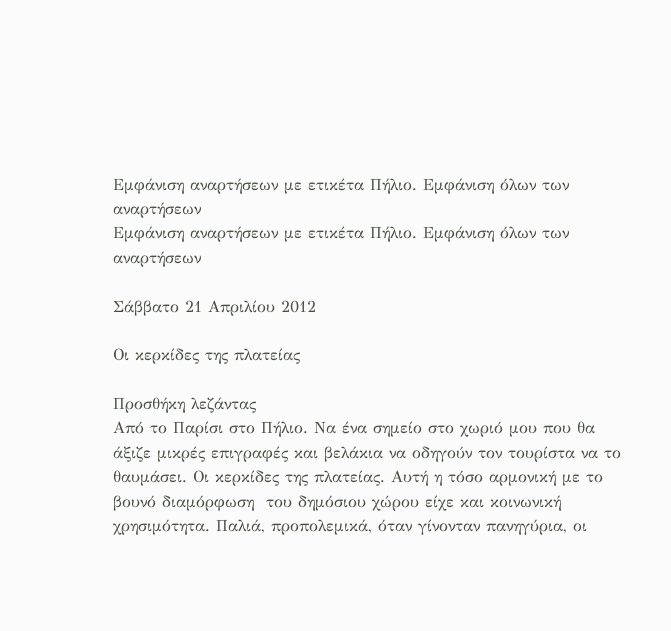Εμφάνιση αναρτήσεων με ετικέτα Πήλιο. Εμφάνιση όλων των αναρτήσεων
Εμφάνιση αναρτήσεων με ετικέτα Πήλιο. Εμφάνιση όλων των αναρτήσεων

Σάββατο 21 Απριλίου 2012

Οι κερκίδες της πλατείας

Προσθήκη λεζάντας
Aπό το Παρίσι στο Πήλιο. Να ένα σημείο στο χωριό μου που θα άξιζε μικρές επιγραφές και βελάκια να οδηγούν τον τουρίστα να το θαυμάσει. Οι κερκίδες της πλατείας. Αυτή η τόσο αρμονική με το βουνό διαμόρφωση  του δημόσιου χώρου είχε και κοινωνική χρησιμότητα. Παλιά, προπολεμικά, όταν γίνονταν πανηγύρια, οι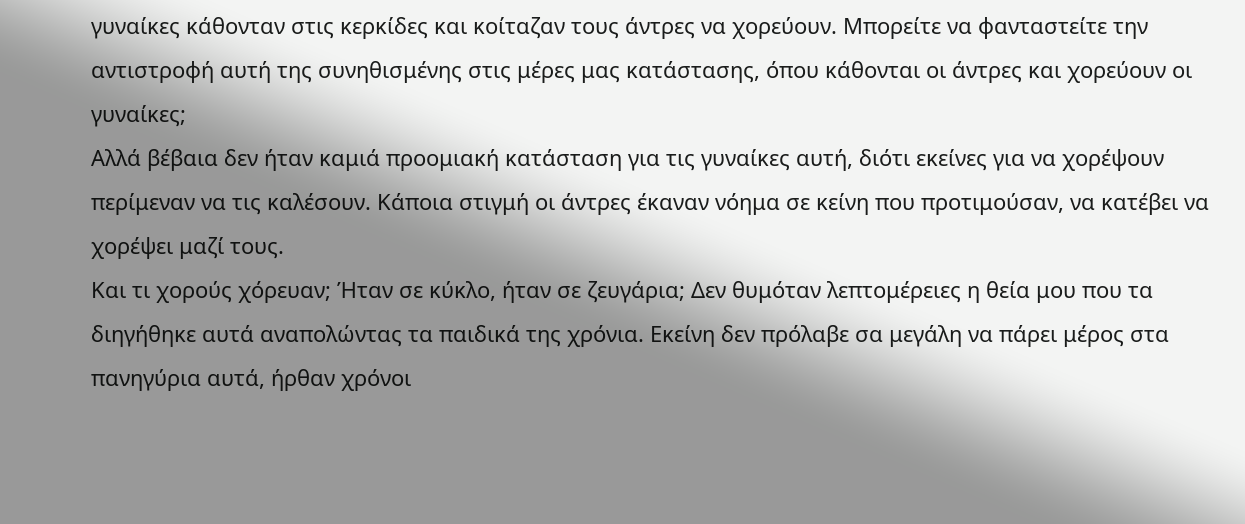γυναίκες κάθονταν στις κερκίδες και κοίταζαν τους άντρες να χορεύουν. Μπορείτε να φανταστείτε την αντιστροφή αυτή της συνηθισμένης στις μέρες μας κατάστασης, όπου κάθονται οι άντρες και χορεύουν οι γυναίκες;
Αλλά βέβαια δεν ήταν καμιά προομιακή κατάσταση για τις γυναίκες αυτή, διότι εκείνες για να χορέψουν περίμεναν να τις καλέσουν. Κάποια στιγμή οι άντρες έκαναν νόημα σε κείνη που προτιμούσαν, να κατέβει να χορέψει μαζί τους.
Και τι χορούς χόρευαν; Ήταν σε κύκλο, ήταν σε ζευγάρια; Δεν θυμόταν λεπτομέρειες η θεία μου που τα διηγήθηκε αυτά αναπολώντας τα παιδικά της χρόνια. Εκείνη δεν πρόλαβε σα μεγάλη να πάρει μέρος στα πανηγύρια αυτά, ήρθαν χρόνοι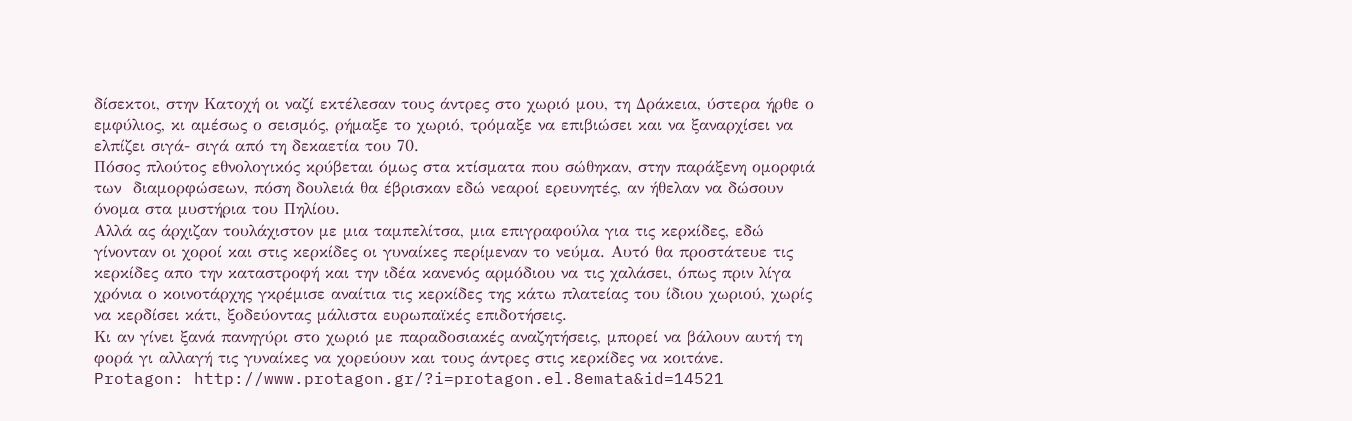δίσεκτοι, στην Κατοχή οι ναζί εκτέλεσαν τους άντρες στο χωριό μου, τη Δράκεια, ύστερα ήρθε ο εμφύλιος, κι αμέσως ο σεισμός, ρήμαξε το χωριό, τρόμαξε να επιβιώσει και να ξαναρχίσει να ελπίζει σιγά- σιγά από τη δεκαετία του 70.
Πόσος πλούτος εθνολογικός κρύβεται όμως στα κτίσματα που σώθηκαν, στην παράξενη ομορφιά των  διαμορφώσεων, πόση δουλειά θα έβρισκαν εδώ νεαροί ερευνητές, αν ήθελαν να δώσουν όνομα στα μυστήρια του Πηλίου.
Αλλά ας άρχιζαν τουλάχιστον με μια ταμπελίτσα, μια επιγραφούλα για τις κερκίδες, εδώ γίνονταν οι χοροί και στις κερκίδες οι γυναίκες περίμεναν το νεύμα. Αυτό θα προστάτευε τις κερκίδες απο την καταστροφή και την ιδέα κανενός αρμόδιου να τις χαλάσει, όπως πριν λίγα χρόνια ο κοινοτάρχης γκρέμισε αναίτια τις κερκίδες της κάτω πλατείας του ίδιου χωριού, χωρίς να κερδίσει κάτι, ξοδεύοντας μάλιστα ευρωπαϊκές επιδοτήσεις.
Κι αν γίνει ξανά πανηγύρι στο χωριό με παραδοσιακές αναζητήσεις, μπορεί να βάλουν αυτή τη φορά γι αλλαγή τις γυναίκες να χορεύουν και τους άντρες στις κερκίδες να κοιτάνε.
Protagon: http://www.protagon.gr/?i=protagon.el.8emata&id=14521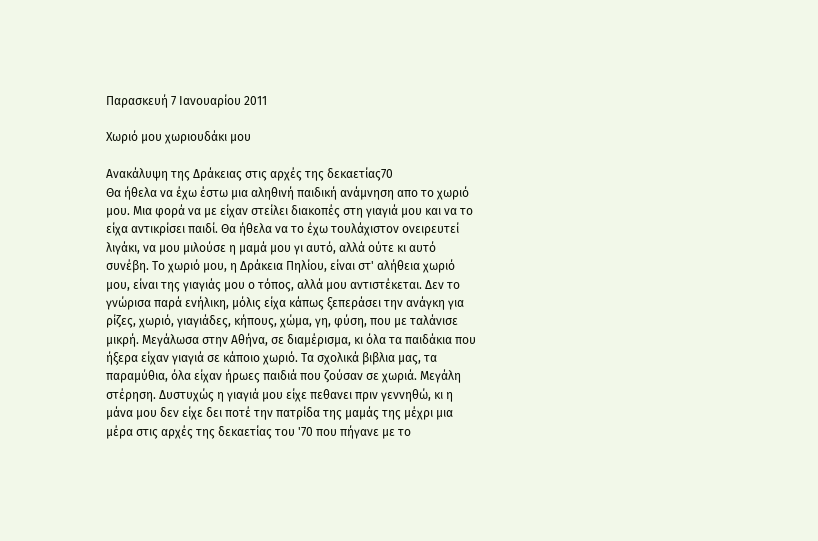Παρασκευή 7 Ιανουαρίου 2011

Χωριό μου χωριουδάκι μου

Ανακάλυψη της Δράκειας στις αρχές της δεκαετίας70
Θα ήθελα να έχω έστω μια αληθινή παιδική ανάμνηση απο το χωριό μου. Μια φορά να με είχαν στείλει διακοπές στη γιαγιά μου και να το είχα αντικρίσει παιδί. Θα ήθελα να το έχω τουλάχιστον ονειρευτεί λιγάκι, να μου μιλούσε η μαμά μου γι αυτό, αλλά ούτε κι αυτό συνέβη. Το χωριό μου, η Δράκεια Πηλίου, είναι στ' αλήθεια χωριό μου, είναι της γιαγιάς μου ο τόπος, αλλά μου αντιστέκεται. Δεν το γνώρισα παρά ενήλικη, μόλις είχα κάπως ξεπεράσει την ανάγκη για ρίζες, χωριό, γιαγιάδες, κήπους, χώμα, γη, φύση, που με ταλάνισε μικρή. Μεγάλωσα στην Αθήνα, σε διαμέρισμα, κι όλα τα παιδάκια που ήξερα είχαν γιαγιά σε κάποιο χωριό. Τα σχολικά βιβλια μας, τα παραμύθια, όλα είχαν ήρωες παιδιά που ζούσαν σε χωριά. Μεγάλη στέρηση. Δυστυχώς η γιαγιά μου είχε πεθανει πριν γεννηθώ, κι η μάνα μου δεν είχε δει ποτέ την πατρίδα της μαμάς της μέχρι μια μέρα στις αρχές της δεκαετίας του '70 που πήγανε με το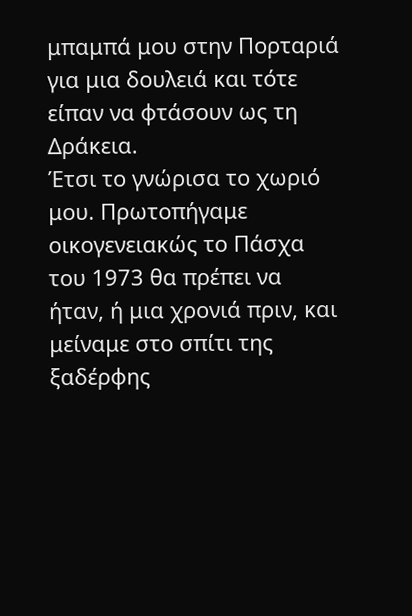μπαμπά μου στην Πορταριά για μια δουλειά και τότε είπαν να φτάσουν ως τη Δράκεια.
Έτσι το γνώρισα το χωριό μου. Πρωτοπήγαμε οικογενειακώς το Πάσχα του 1973 θα πρέπει να ήταν, ή μια χρονιά πριν, και μείναμε στο σπίτι της ξαδέρφης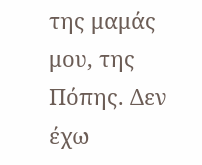της μαμάς μου, της Πόπης. Δεν έχω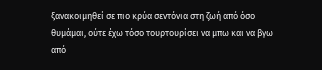ξανακοιμηθεί σε πιο κρύα σεντόνια στη ζωή από όσο θυμάμαι, ούτε έχω τόσο τουρτουρίσει να μπω και να βγω από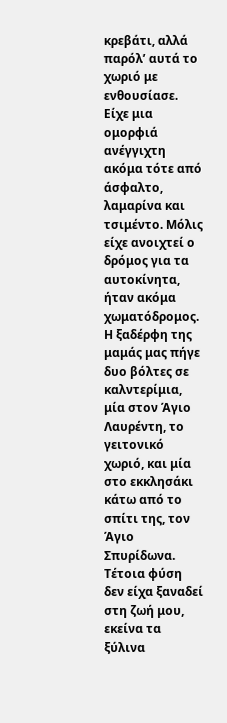κρεβάτι, αλλά παρόλ’ αυτά το χωριό με ενθουσίασε. Είχε μια ομορφιά ανέγγιχτη ακόμα τότε από άσφαλτο, λαμαρίνα και τσιμέντο. Μόλις είχε ανοιχτεί ο δρόμος για τα αυτοκίνητα, ήταν ακόμα χωματόδρομος. Η ξαδέρφη της μαμάς μας πήγε δυο βόλτες σε καλντερίμια, μία στον Άγιο Λαυρέντη, το γειτονικό χωριό, και μία στο εκκλησάκι κάτω από το σπίτι της, τον Άγιο Σπυρίδωνα. Τέτοια φύση δεν είχα ξαναδεί στη ζωή μου, εκείνα τα ξύλινα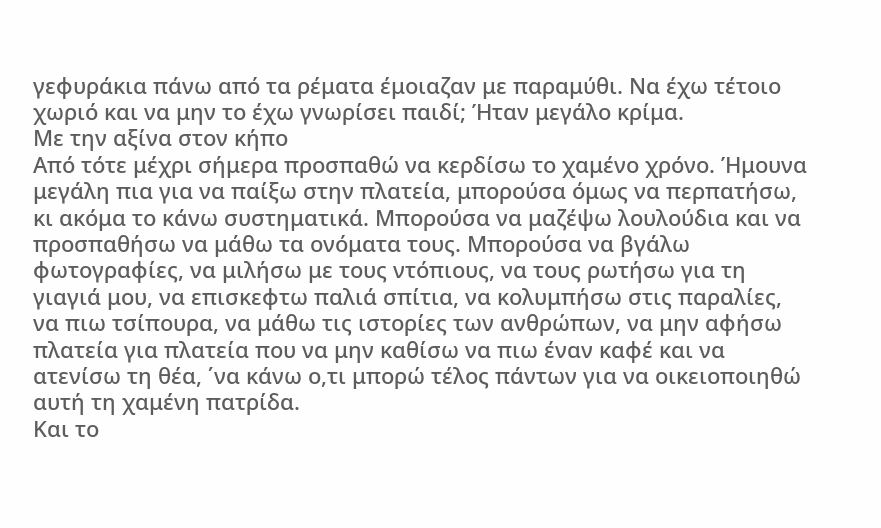γεφυράκια πάνω από τα ρέματα έμοιαζαν με παραμύθι. Να έχω τέτοιο χωριό και να μην το έχω γνωρίσει παιδί; Ήταν μεγάλο κρίμα.
Με την αξίνα στον κήπο
Από τότε μέχρι σήμερα προσπαθώ να κερδίσω το χαμένο χρόνο. Ήμουνα μεγάλη πια για να παίξω στην πλατεία, μπορούσα όμως να περπατήσω, κι ακόμα το κάνω συστηματικά. Μπορούσα να μαζέψω λουλούδια και να προσπαθήσω να μάθω τα ονόματα τους. Μπορούσα να βγάλω φωτογραφίες, να μιλήσω με τους ντόπιους, να τους ρωτήσω για τη γιαγιά μου, να επισκεφτω παλιά σπίτια, να κολυμπήσω στις παραλίες, να πιω τσίπουρα, να μάθω τις ιστορίες των ανθρώπων, να μην αφήσω πλατεία για πλατεία που να μην καθίσω να πιω έναν καφέ και να ατενίσω τη θέα, ΄να κάνω ο,τι μπορώ τέλος πάντων για να οικειοποιηθώ αυτή τη χαμένη πατρίδα.
Και το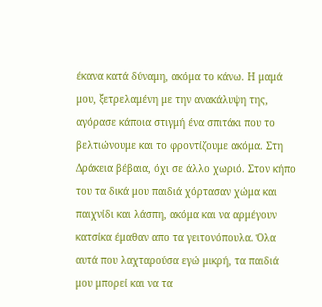έκανα κατά δύναμη, ακόμα το κάνω. Η μαμά μου, ξετρελαμένη με την ανακάλυψη της, αγόρασε κάποια στιγμή ένα σπιτάκι που το βελτιώνουμε και το φροντίζουμε ακόμα. Στη Δράκεια βέβαια, όχι σε άλλο χωριό. Στον κήπο του τα δικά μου παιδιά χόρτασαν χώμα και παιχνίδι και λάσπη, ακόμα και να αρμέγουν κατσίκα έμαθαν απο τα γειτονόπουλα. Όλα αυτά που λαχταρούσα εγώ μικρή, τα παιδιά μου μπορεί και να τα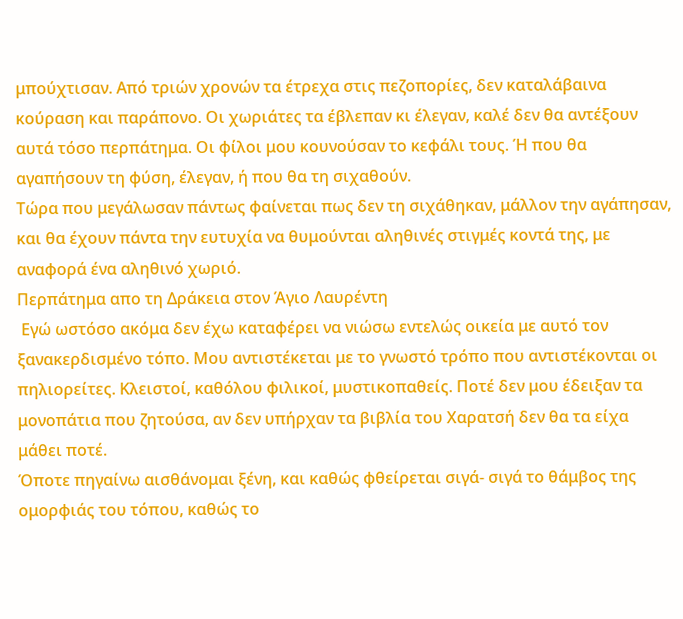μπούχτισαν. Από τριών χρονών τα έτρεχα στις πεζοπορίες, δεν καταλάβαινα κούραση και παράπονο. Οι χωριάτες τα έβλεπαν κι έλεγαν, καλέ δεν θα αντέξουν αυτά τόσο περπάτημα. Οι φίλοι μου κουνούσαν το κεφάλι τους. Ή που θα αγαπήσουν τη φύση, έλεγαν, ή που θα τη σιχαθούν.
Τώρα που μεγάλωσαν πάντως φαίνεται πως δεν τη σιχάθηκαν, μάλλον την αγάπησαν, και θα έχουν πάντα την ευτυχία να θυμούνται αληθινές στιγμές κοντά της, με αναφορά ένα αληθινό χωριό.
Περπάτημα απο τη Δράκεια στον Άγιο Λαυρέντη
 Εγώ ωστόσο ακόμα δεν έχω καταφέρει να νιώσω εντελώς οικεία με αυτό τον ξανακερδισμένο τόπο. Μου αντιστέκεται με το γνωστό τρόπο που αντιστέκονται οι πηλιορείτες. Κλειστοί, καθόλου φιλικοί, μυστικοπαθείς. Ποτέ δεν μου έδειξαν τα μονοπάτια που ζητούσα, αν δεν υπήρχαν τα βιβλία του Χαρατσή δεν θα τα είχα μάθει ποτέ.
Όποτε πηγαίνω αισθάνομαι ξένη, και καθώς φθείρεται σιγά- σιγά το θάμβος της ομορφιάς του τόπου, καθώς το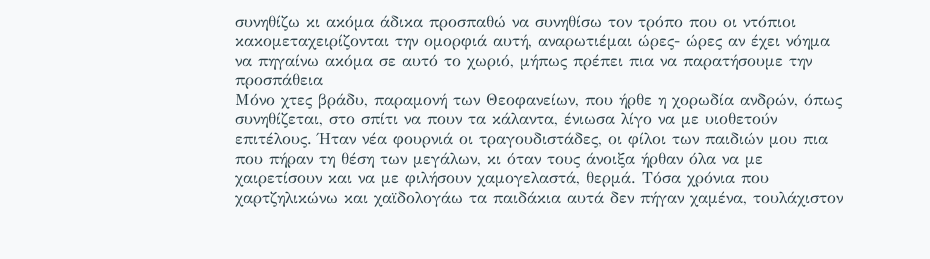συνηθίζω κι ακόμα άδικα προσπαθώ να συνηθίσω τον τρόπο που οι ντόπιοι κακομεταχειρίζονται την ομορφιά αυτή, αναρωτιέμαι ώρες- ώρες αν έχει νόημα να πηγαίνω ακόμα σε αυτό το χωριό, μήπως πρέπει πια να παρατήσουμε την προσπάθεια
Μόνο χτες βράδυ, παραμονή των Θεοφανείων, που ήρθε η χορωδία ανδρών, όπως συνηθίζεται, στο σπίτι να πουν τα κάλαντα, ένιωσα λίγο να με υιοθετούν επιτέλους. Ήταν νέα φουρνιά οι τραγουδιστάδες, οι φίλοι των παιδιών μου πια που πήραν τη θέση των μεγάλων, κι όταν τους άνοιξα ήρθαν όλα να με χαιρετίσουν και να με φιλήσουν χαμογελαστά, θερμά. Τόσα χρόνια που χαρτζηλικώνω και χαϊδολογάω τα παιδάκια αυτά δεν πήγαν χαμένα, τουλάχιστον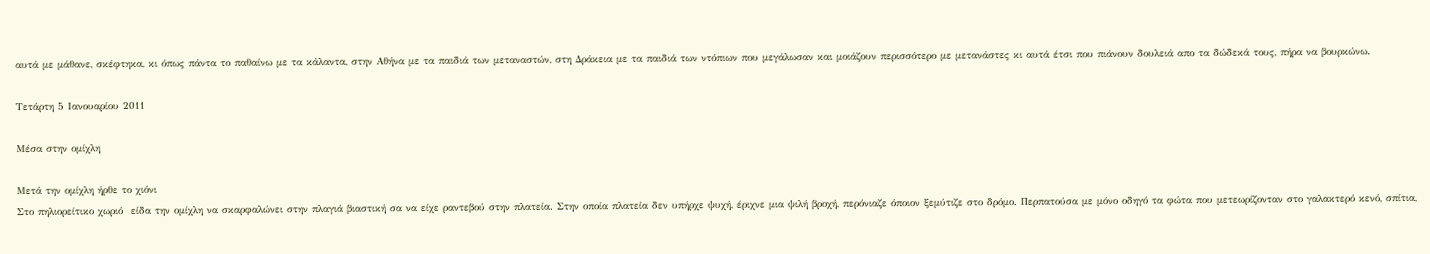αυτά με μάθανε, σκέφτηκα, κι όπως πάντα το παθαίνω με τα κάλαντα, στην Αθήνα με τα παιδιά των μεταναστών, στη Δράκεια με τα παιδιά των ντόπιων που μεγάλωσαν και μοιάζουν περισσότερο με μετανάστες κι αυτά έτσι που πιάνουν δουλειά απο τα δώδεκά τους, πήρα να βουρκώνω.

Τετάρτη 5 Ιανουαρίου 2011

Μέσα στην ομίχλη

Μετά την ομίχλη ήρθε το χιόνι
Στο πηλιορείτικο χωριό  είδα την ομίχλη να σκαρφαλώνει στην πλαγιά βιαστική σα να είχε ραντεβού στην πλατεία. Στην οποία πλατεία δεν υπήρχε ψυχή, έριχνε μια ψιλή βροχή, περόνιαζε όποιον ξεμύτιζε στο δρόμο. Περπατούσα με μόνο οδηγό τα φώτα που μετεωρίζονταν στο γαλακτερό κενό, σπίτια,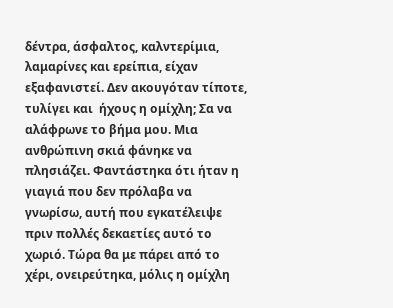δέντρα, άσφαλτος, καλντερίμια, λαμαρίνες και ερείπια, είχαν εξαφανιστεί. Δεν ακουγόταν τίποτε, τυλίγει και  ήχους η ομίχλη; Σα να αλάφρωνε το βήμα μου. Μια ανθρώπινη σκιά φάνηκε να πλησιάζει. Φαντάστηκα ότι ήταν η γιαγιά που δεν πρόλαβα να γνωρίσω, αυτή που εγκατέλειψε πριν πολλές δεκαετίες αυτό το χωριό. Τώρα θα με πάρει από το χέρι, ονειρεύτηκα, μόλις η ομίχλη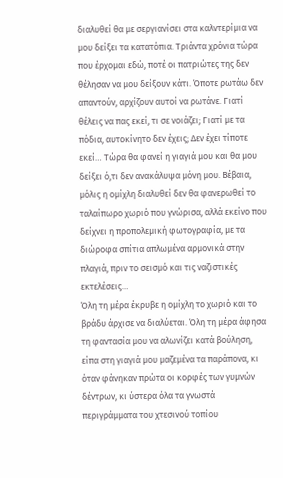διαλυθεί θα με σεργιανίσει στα καλντερίμια να μου δείξει τα κατατόπια. Τριάντα χρόνια τώρα που έρχομαι εδώ, ποτέ οι πατριώτες της δεν θέλησαν να μου δείξουν κάτι. Όποτε ρωτάω δεν απαντούν, αρχίζουν αυτοί να ρωτάνε. Γιατί θέλεις να πας εκεί, τι σε νοιάζει; Γιατί με τα πόδια, αυτοκίνητο δεν έχεις; Δεν έχει τίποτε εκεί… Τώρα θα φανεί η γιαγιά μου και θα μου δείξει ό,τι δεν ανακάλυψα μόνη μου. Βέβαια, μόλις η ομίχλη διαλυθεί δεν θα φανερωθεί το ταλαίπωρο χωριό που γνώρισα, αλλά εκείνο που δείχνει η προπολεμική φωτογραφία, με τα διώροφα σπίτια απλωμένα αρμονικά στην πλαγιά, πριν το σεισμό και τις ναζιστικές εκτελέσεις…
Όλη τη μέρα έκρυβε η ομίχλη το χωριό και το βράδυ άρχισε να διαλύεται. Όλη τη μέρα άφησα τη φαντασία μου να αλωνίζει κατά βούληση, είπα στη γιαγιά μου μαζεμένα τα παράπονα, κι όταν φάνηκαν πρώτα οι κορφές των γυμνών δέντρων, κι ύστερα όλα τα γνωστά περιγράμματα του χτεσινού τοπίου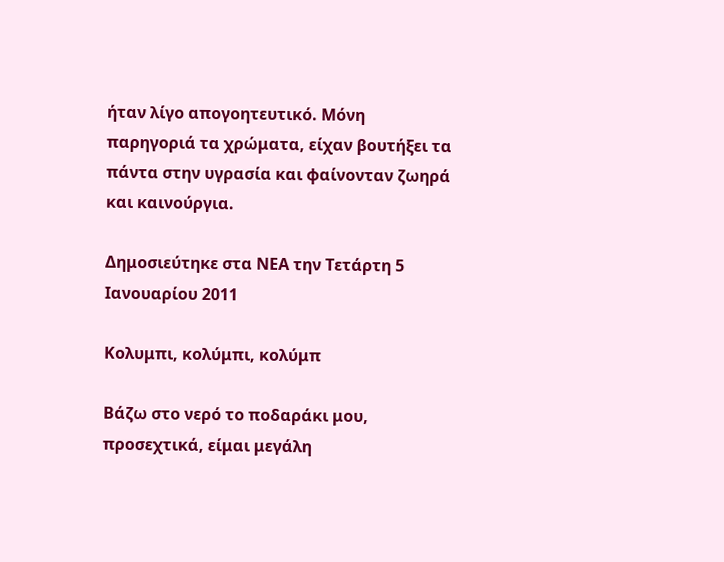ήταν λίγο απογοητευτικό. Μόνη παρηγοριά τα χρώματα, είχαν βουτήξει τα πάντα στην υγρασία και φαίνονταν ζωηρά και καινούργια.

Δημοσιεύτηκε στα ΝΕΑ την Τετάρτη 5 Ιανουαρίου 2011

Κολυμπι, κολύμπι, κολύμπ

Βάζω στο νερό το ποδαράκι μου, προσεχτικά, είμαι μεγάλη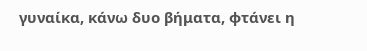γυναίκα, κάνω δυο βήματα, φτάνει η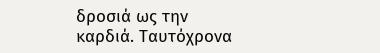δροσιά ως την καρδιά. Ταυτόχρονα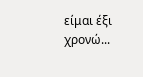είμαι έξι χρονώ...